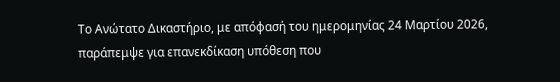Το Ανώτατο Δικαστήριο, με απόφασή του ημερομηνίας 24 Μαρτίου 2026, παράπεμψε για επανεκδίκαση υπόθεση που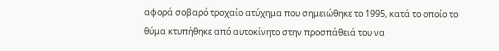αφορά σοβαρό τροχαίο ατύχημα που σημειώθηκε το 1995, κατά το οποίο το θύμα κτυπήθηκε από αυτοκίνητο στην προσπάθειά του να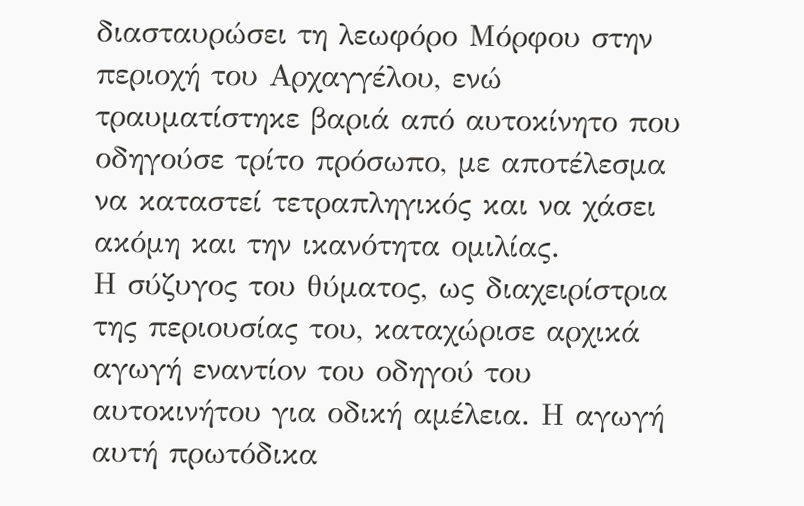διασταυρώσει τη λεωφόρο Μόρφου στην περιοχή του Αρχαγγέλου, ενώ τραυματίστηκε βαριά από αυτοκίνητο που οδηγούσε τρίτο πρόσωπο, με αποτέλεσμα να καταστεί τετραπληγικός και να χάσει ακόμη και την ικανότητα ομιλίας.
Η σύζυγος του θύματος, ως διαχειρίστρια της περιουσίας του, καταχώρισε αρχικά αγωγή εναντίον του οδηγού του αυτοκινήτου για οδική αμέλεια. Η αγωγή αυτή πρωτόδικα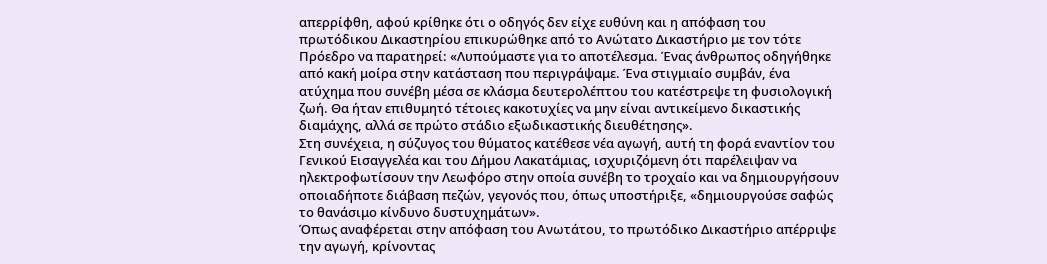απερρίφθη, αφού κρίθηκε ότι ο οδηγός δεν είχε ευθύνη και η απόφαση του πρωτόδικου Δικαστηρίου επικυρώθηκε από το Ανώτατο Δικαστήριο με τον τότε Πρόεδρο να παρατηρεί: «Λυπούμαστε για το αποτέλεσμα. Ένας άνθρωπος οδηγήθηκε από κακή μοίρα στην κατάσταση που περιγράψαμε. Ένα στιγμιαίο συμβάν, ένα ατύχημα που συνέβη μέσα σε κλάσμα δευτερολέπτου του κατέστρεψε τη φυσιολογική ζωή. Θα ήταν επιθυμητό τέτοιες κακοτυχίες να μην είναι αντικείμενο δικαστικής διαμάχης, αλλά σε πρώτο στάδιο εξωδικαστικής διευθέτησης».
Στη συνέχεια, η σύζυγος του θύματος κατέθεσε νέα αγωγή, αυτή τη φορά εναντίον του Γενικού Εισαγγελέα και του Δήμου Λακατάμιας, ισχυριζόμενη ότι παρέλειψαν να ηλεκτροφωτίσουν την Λεωφόρο στην οποία συνέβη το τροχαίο και να δημιουργήσουν οποιαδήποτε διάβαση πεζών, γεγονός που, όπως υποστήριξε, «δημιουργούσε σαφώς το θανάσιμο κίνδυνο δυστυχημάτων».
Όπως αναφέρεται στην απόφαση του Ανωτάτου, το πρωτόδικο Δικαστήριο απέρριψε την αγωγή, κρίνοντας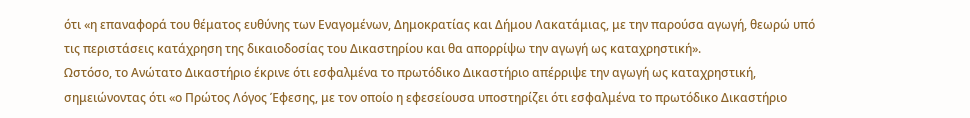ότι «η επαναφορά του θέματος ευθύνης των Εναγομένων, Δημοκρατίας και Δήμου Λακατάμιας, με την παρούσα αγωγή, θεωρώ υπό τις περιστάσεις κατάχρηση της δικαιοδοσίας του Δικαστηρίου και θα απορρίψω την αγωγή ως καταχρηστική».
Ωστόσο, το Ανώτατο Δικαστήριο έκρινε ότι εσφαλμένα το πρωτόδικο Δικαστήριο απέρριψε την αγωγή ως καταχρηστική, σημειώνοντας ότι «ο Πρώτος Λόγος Έφεσης, με τον οποίο η εφεσείουσα υποστηρίζει ότι εσφαλμένα το πρωτόδικο Δικαστήριο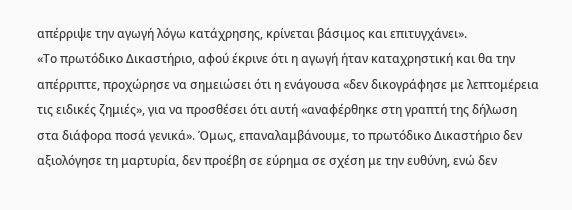απέρριψε την αγωγή λόγω κατάχρησης, κρίνεται βάσιμος και επιτυγχάνει».
«Το πρωτόδικο Δικαστήριο, αφού έκρινε ότι η αγωγή ήταν καταχρηστική και θα την απέρριπτε, προχώρησε να σημειώσει ότι η ενάγουσα «δεν δικογράφησε με λεπτομέρεια τις ειδικές ζημιές», για να προσθέσει ότι αυτή «αναφέρθηκε στη γραπτή της δήλωση στα διάφορα ποσά γενικά». Όμως, επαναλαμβάνουμε, το πρωτόδικο Δικαστήριο δεν αξιολόγησε τη μαρτυρία, δεν προέβη σε εύρημα σε σχέση με την ευθύνη, ενώ δεν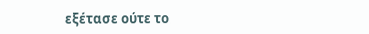εξέτασε ούτε το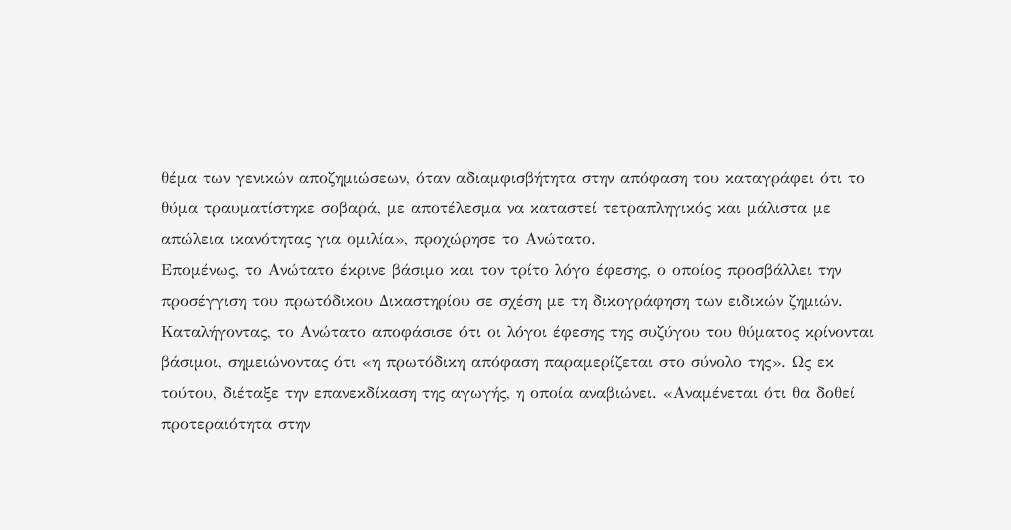θέμα των γενικών αποζημιώσεων, όταν αδιαμφισβήτητα στην απόφαση του καταγράφει ότι το θύμα τραυματίστηκε σοβαρά, με αποτέλεσμα να καταστεί τετραπληγικός και μάλιστα με απώλεια ικανότητας για ομιλία», προχώρησε το Ανώτατο.
Επομένως, το Ανώτατο έκρινε βάσιμο και τον τρίτο λόγο έφεσης, ο οποίος προσβάλλει την προσέγγιση του πρωτόδικου Δικαστηρίου σε σχέση με τη δικογράφηση των ειδικών ζημιών.
Καταλήγοντας, το Ανώτατο αποφάσισε ότι οι λόγοι έφεσης της συζύγου του θύματος κρίνονται βάσιμοι, σημειώνοντας ότι «η πρωτόδικη απόφαση παραμερίζεται στο σύνολο της». Ως εκ τούτου, διέταξε την επανεκδίκαση της αγωγής, η οποία αναβιώνει. «Αναμένεται ότι θα δοθεί προτεραιότητα στην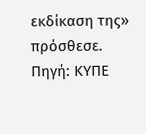εκδίκαση της» πρόσθεσε.
Πηγή: ΚΥΠΕ